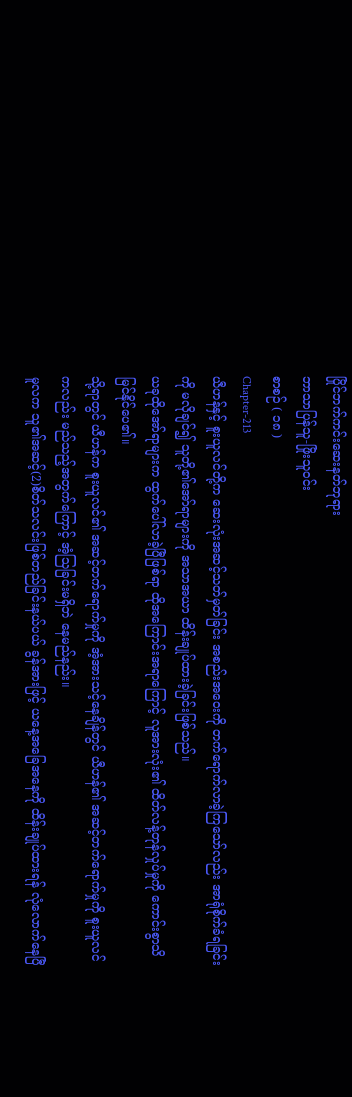ပြိုင်ဘက်ကင်းဆေးနတ်ဘုရား
ဘာသာပြန်သူ-ဖြိုးသူဝင်း
စာစဉ် ( ၁၈ )
Chapter-213
ယီဟန်နှင့် စူးယူလင်တို့က ဆေးလုံးအဆင့်သတ်မှတ်ခြင်း အစည်းအဝေးကို တက်ရောက်လာခဲ့ကြသော်လည်း အာရုံစိုက်ခံရခြင်းကို မလိုချင်၍ သူတို့၏အော်ရာများကို အသာအယာ ထိန်းချုပ်ထားခဲ့ခြင်းဖြစ်သည်။
ယခုထိုအော်ရာများက ထွက်ပေါ်လာခဲ့ပြီဖြစ်ရာ ထိုအကြောင်းအရာကြောင့် လူအားလုံး၏ ထိတ်လန့်တုန်လှုပ်မှုကို ကောင်းစွာသိမြင်နိုင်ပေ၏။
သို့ရာတွင် ယီဟန်က စူးယူလင်၏ အဆင့်တက်ရောက်မှုကို အံ့အားသင့်နေချိန်တွင် ယီဟန်၏ အဆင့်တက်ရောက်မှုကို စူးယူလင်ကလည်း မည်သည့်အတွက်ကြောင့် အံ့သြခြင်းမရှိဘဲ နေမည်နည်း။
မူလက သူ၏အဆင့်(2)စိတ်သလင်းဖြစ်တည်ခြင်းနယ်ပယ် ခွန်အားဖြင့် ယနေ့အခြေအနေကို ထိန်းချုပ်ထားရန် လုံလောက်နေပြီ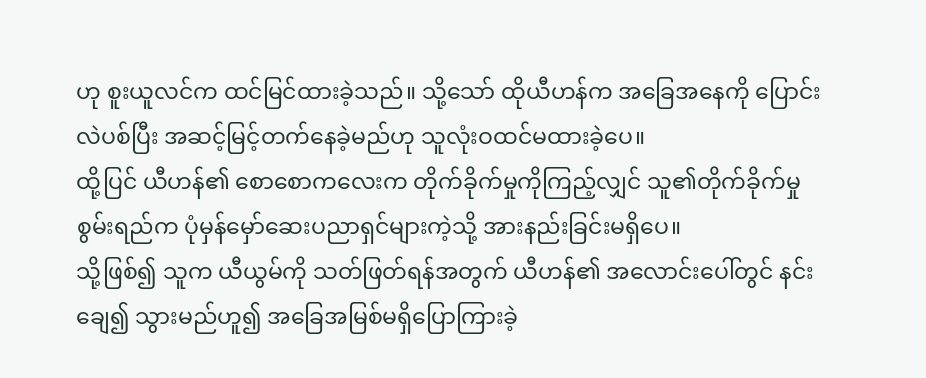ဟု စူးယူလင်က ထင်မြင်ထားခဲ့သည်။ သို့သော် ထိုယီဟန်က အခြေအနေကို ပြောင်းလဲပစ်ပြီး အဆင့်မြင့်တက်နေခဲ့မည်ဟု သူလုံးဝထင်မထားခဲ့ပေ။
ထို့ပြင် ယီဟန်၏ စောစောကလေးက တိုက်ခိုက်မှုကိုကြည့်လျှင် သူ၏တိုက်ခိုက်မှုစွမ်းရည်က ပုံမှန်မှော်ဆေးပညာရှင်များကဲ့သို့ အားနည်းခြင်းမရှိပေ။
သို့ဖြစ်၍ သူက ယီယွမ်ကို သတ်ဖြတ်ရန်အတွက် ယီဟန်၏ အလောင်းပေါ်တွင် နင်းချေ၍ သွားမည်ဟူ၍ အခြေအမြစ်မရှိပြောကြားခဲ့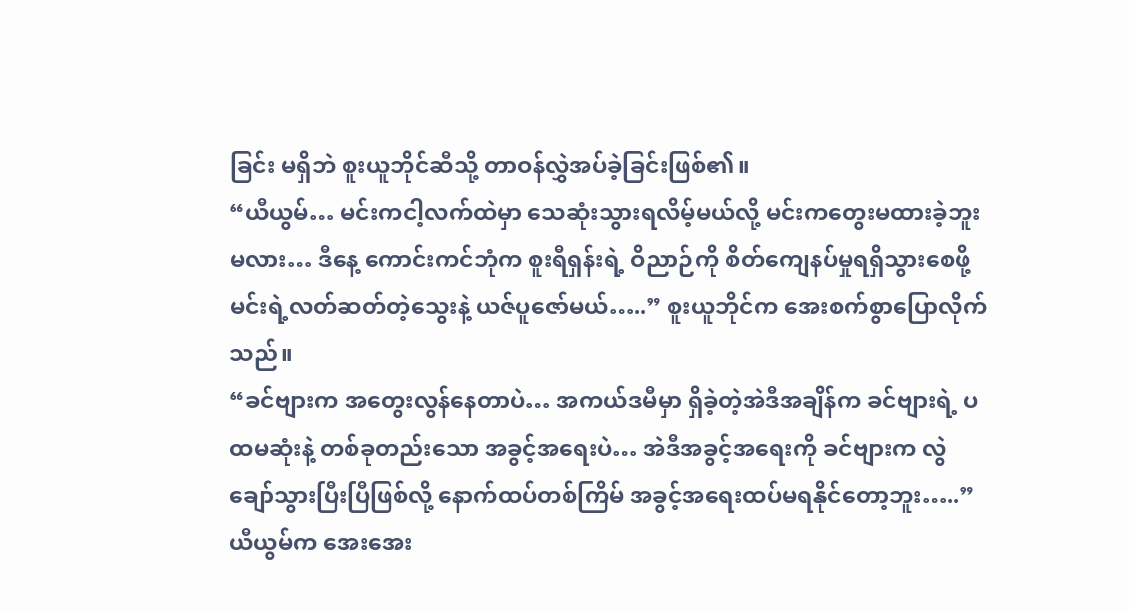ခြင်း မရှိဘဲ စူးယူဘိုင်ဆီသို့ တာဝန်လွှဲအပ်ခဲ့ခြင်းဖြစ်၏။
“ယီယွမ်… မင်းကငါ့လက်ထဲမှာ သေဆုံးသွားရလိမ့်မယ်လို့ မင်းကတွေးမထားခဲ့ဘူးမလား… ဒီနေ့ ကောင်းကင်ဘုံက စူးရီရှန်းရဲ့ ဝိညာဉ်ကို စိတ်ကျေနပ်မှုရရှိသွားစေဖို့ မင်းရဲ့လတ်ဆတ်တဲ့သွေးနဲ့ ယဇ်ပူဇော်မယ်…..” စူးယူဘိုင်က အေးစက်စွာပြောလိုက်သည်။
“ခင်ဗျားက အတွေးလွန်နေတာပဲ… အကယ်ဒမီမှာ ရှိခဲ့တဲ့အဲဒီအချိန်က ခင်ဗျားရဲ့ ပထမဆုံးနဲ့ တစ်ခုတည်းသော အခွင့်အရေးပဲ… အဲဒီအခွင့်အရေးကို ခင်ဗျားက လွဲချော်သွားပြီးပြီဖြစ်လို့ နောက်ထပ်တစ်ကြိမ် အခွင့်အရေးထပ်မရနိုင်တော့ဘူး…..” ယီယွမ်က အေးအေး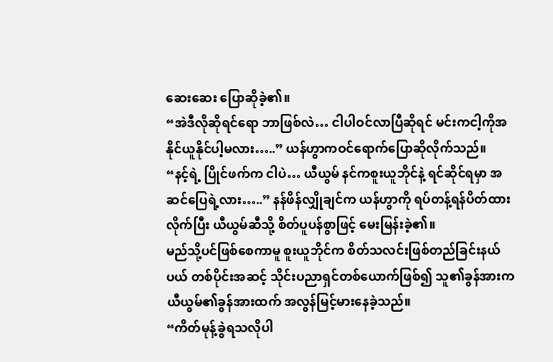ဆေးဆေး ပြောဆိုခဲ့၏။
“အဲဒီလိုဆိုရင်ရော ဘာဖြစ်လဲ… ငါပါဝင်လာပြီဆိုရင် မင်းကငါ့ကိုအနိုင်ယူနိုင်ပါ့မလား…..” ယန်ဟွာကဝင်ရောက်ပြောဆိုလိုက်သည်။
“နင့်ရဲ့ ပြိုင်ဖက်က ငါပဲ… ယီယွမ် နင်ကစူးယူဘိုင်နဲ့ ရင်ဆိုင်ရမှာ အဆင်ပြေရဲ့လား…..” နန်ဖိန်လျှိုချင်က ယန်ဟွာကို ရပ်တန့်ရန်ပိတ်ထားလိုက်ပြီး ယီယွမ်ဆီသို့ စိတ်ပူပန်စွာဖြင့် မေးမြန်းခဲ့၏။
မည်သို့ပင်ဖြစ်စေကာမူ စူးယူဘိုင်က စိတ်သလင်းဖြစ်တည်ခြင်းနယ်ပယ် တစ်ပိုင်းအဆင့် သိုင်းပညာရှင်တစ်ယောက်ဖြစ်၍ သူ၏ခွန်အားက ယီယွမ်၏ခွန်အားထက် အလွန်မြင့်မားနေခဲ့သည်။
“ကိတ်မုန့်ခွဲရသလိုပါ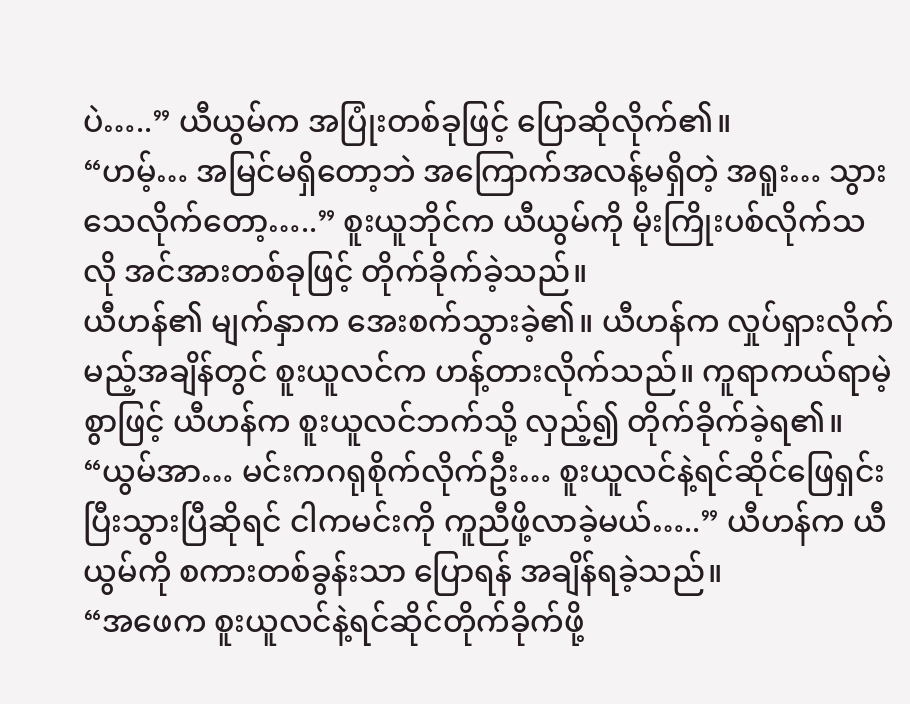ပဲ…..” ယီယွမ်က အပြုံးတစ်ခုဖြင့် ပြောဆိုလိုက်၏။
“ဟမ့်… အမြင်မရှိတော့ဘဲ အကြောက်အလန့်မရှိတဲ့ အရူး… သွားသေလိုက်တော့…..” စူးယူဘိုင်က ယီယွမ်ကို မိုးကြိုးပစ်လိုက်သလို အင်အားတစ်ခုဖြင့် တိုက်ခိုက်ခဲ့သည်။
ယီဟန်၏ မျက်နှာက အေးစက်သွားခဲ့၏။ ယီဟန်က လှုပ်ရှားလိုက်မည့်အချိန်တွင် စူးယူလင်က ဟန့်တားလိုက်သည်။ ကူရာကယ်ရာမဲ့စွာဖြင့် ယီဟန်က စူးယူလင်ဘက်သို့ လှည့်၍ တိုက်ခိုက်ခဲ့ရ၏။
“ယွမ်အာ… မင်းကဂရုစိုက်လိုက်ဦး… စူးယူလင်နဲ့ရင်ဆိုင်ဖြေရှင်းပြီးသွားပြီဆိုရင် ငါကမင်းကို ကူညီဖို့လာခဲ့မယ်…..” ယီဟန်က ယီယွမ်ကို စကားတစ်ခွန်းသာ ပြောရန် အချိန်ရခဲ့သည်။
“အဖေက စူးယူလင်နဲ့ရင်ဆိုင်တိုက်ခိုက်ဖို့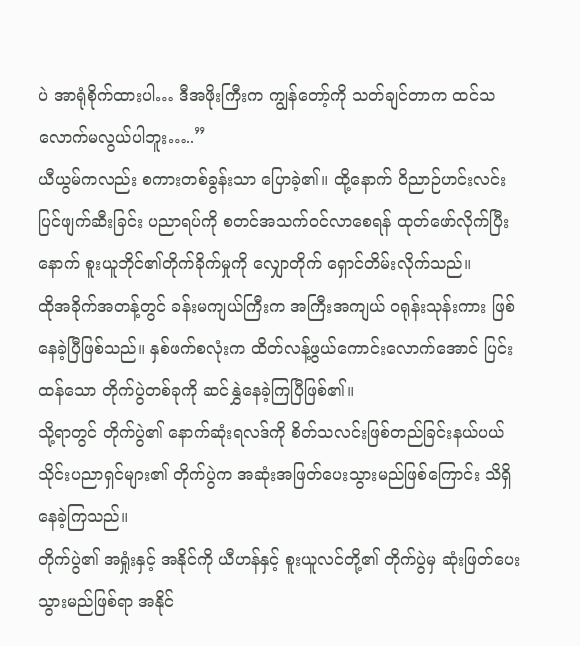ပဲ အာရုံစိုက်ထားပါ… ဒီအဖိုးကြီးက ကျွန်တော့်ကို သတ်ချင်တာက ထင်သလောက်မလွယ်ပါဘူး…..”
ယီယွမ်ကလည်း စကားတစ်ခွန်းသာ ပြောခဲ့၏။ ထို့နောက် ဝိညာဉ်ဟင်းလင်းပြင်ဖျက်ဆီးခြင်း ပညာရပ်ကို စတင်အသက်ဝင်လာစေရန် ထုတ်ဖော်လိုက်ပြီးနောက် စူးယူဘိုင်၏တိုက်ခိုက်မှုကို လျှောတိုက် ရှောင်တိမ်းလိုက်သည်။
ထိုအခိုက်အတန့်တွင် ခန်းမကျယ်ကြီးက အကြီးအကျယ် ဝရုန်းသုန်းကား ဖြစ်နေခဲ့ပြီဖြစ်သည်။ နှစ်ဖက်စလုံးက ထိတ်လန့်ဖွယ်ကောင်းလောက်အောင် ပြင်းထန်သော တိုက်ပွဲတစ်ခုကို ဆင်နွှဲနေခဲ့ကြပြီဖြစ်၏။
သို့ရာတွင် တိုက်ပွဲ၏ နောက်ဆုံးရလဒ်ကို စိတ်သလင်းဖြစ်တည်ခြင်းနယ်ပယ် သိုင်းပညာရှင်များ၏ တိုက်ပွဲက အဆုံးအဖြတ်ပေးသွားမည်ဖြစ်ကြောင်း သိရှိနေခဲ့ကြသည်။
တိုက်ပွဲ၏ အရှုံးနှင့် အနိုင်ကို ယီဟန်နှင့် စူးယူလင်တို့၏ တိုက်ပွဲမှ ဆုံးဖြတ်ပေးသွားမည်ဖြစ်ရာ အနိုင်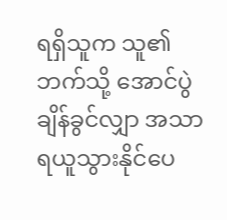ရရှိသူက သူ၏ဘက်သို့ အောင်ပွဲချိန်ခွင်လျှာ အသာရယူသွားနိုင်ပေ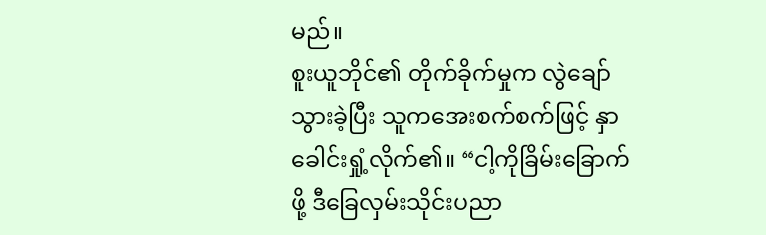မည်။
စူးယူဘိုင်၏ တိုက်ခိုက်မှုက လွဲချော်သွားခဲ့ပြီး သူကအေးစက်စက်ဖြင့် နှာခေါင်းရှုံ့လိုက်၏။ “ငါ့ကိုခြိမ်းခြောက်ဖို့ ဒီခြေလှမ်းသိုင်းပညာ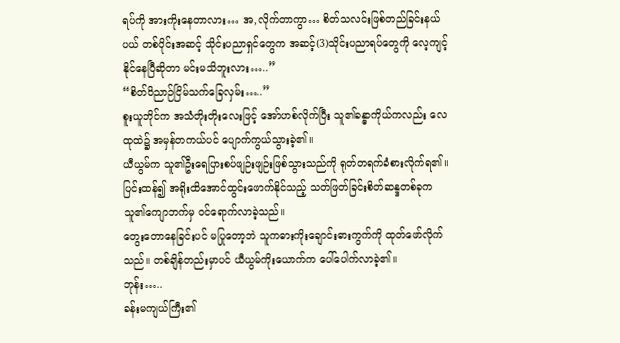ရပ်ကို အားကိုးနေတာလား… အ,လိုက်တာကွာ… စိတ်သလင်းဖြစ်တည်ခြင်းနယ်ပယ် တစ်ပိုင်းအဆင့် သိုင်းပညာရှင်တွေက အဆင့်(3)သိုင်းပညာရပ်တွေကို လေ့ကျင့်နိုင်နေပြီဆိုတာ မင်းမသိဘူးလား…..”
“စိတ်ဝိညာဉ်ငြိမ်သက်ခြေလှမ်း…..”
စူးယူဘိုင်က အသံတိုးတိုးလေးဖြင့် အော်ဟစ်လိုက်ပြီး သူ၏ခန္ဓာကိုယ်ကလည်း လေထုထဲ၌ အမှန်တကယ်ပင် ပျောက်ကွယ်သွားခဲ့၏။
ယီယွမ်က သူ၏ဦးရေပြားစပ်ဖျဉ်းဖျဉ်းဖြစ်သွားသည်ကို ရုတ်တရက်ခံစားလိုက်ရ၏။ ပြင်းထန်၍ အရိုးထိအောင်ထွင်းဖောက်နိုင်သည့် သတ်ဖြတ်ခြင်းစိတ်ဆန္ဒတစ်ခုက သူ၏ကျောဘက်မှ ဝင်ရောက်လာခဲ့သည်။
တွေးတောနေခြင်းပင် မပြုတော့ဘဲ သူကဓားကိုးချောင်းဓားကွက်ကို ထုတ်ဖော်လိုက်သည်။ တစ်ချိန်တည်းမှာပင် ယီယွမ်ကိုးယောက်က ပေါ်ပေါက်လာခဲ့၏။
ဘုန်း…..
ခန်းမကျယ်ကြီး၏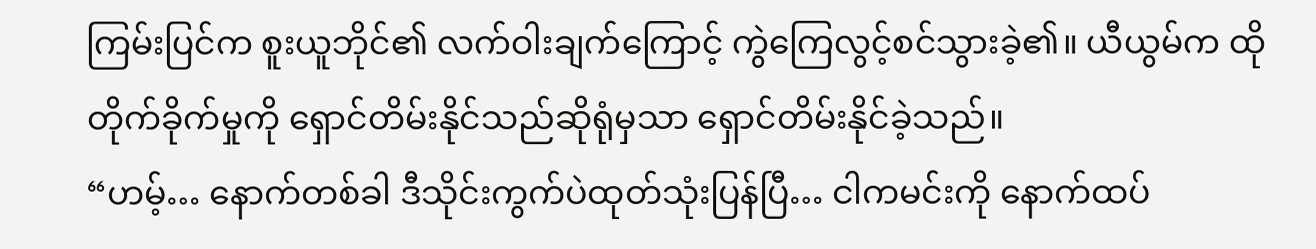ကြမ်းပြင်က စူးယူဘိုင်၏ လက်ဝါးချက်ကြောင့် ကွဲကြေလွင့်စင်သွားခဲ့၏။ ယီယွမ်က ထိုတိုက်ခိုက်မှုကို ရှောင်တိမ်းနိုင်သည်ဆိုရုံမှသာ ရှောင်တိမ်းနိုင်ခဲ့သည်။
“ဟမ့်… နောက်တစ်ခါ ဒီသိုင်းကွက်ပဲထုတ်သုံးပြန်ပြီ… ငါကမင်းကို နောက်ထပ်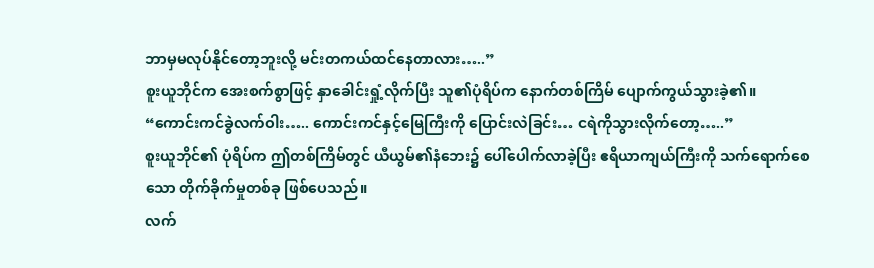ဘာမှမလုပ်နိုင်တော့ဘူးလို့ မင်းတကယ်ထင်နေတာလား…..”
စူးယူဘိုင်က အေးစက်စွာဖြင့် နှာခေါင်းရှုံ့လိုက်ပြီး သူ၏ပုံရိပ်က နောက်တစ်ကြိမ် ပျောက်ကွယ်သွားခဲ့၏။
“ကောင်းကင်ခွဲလက်ဝါး….. ကောင်းကင်နှင့်မြေကြီးကို ပြောင်းလဲခြင်း… ငရဲကိုသွားလိုက်တော့…..”
စူးယူဘိုင်၏ ပုံရိပ်က ဤတစ်ကြိမ်တွင် ယီယွမ်၏နံဘေး၌ ပေါ်ပေါက်လာခဲ့ပြီး ဧရိယာကျယ်ကြီးကို သက်ရောက်စေသော တိုက်ခိုက်မှုတစ်ခု ဖြစ်ပေသည်။
လက်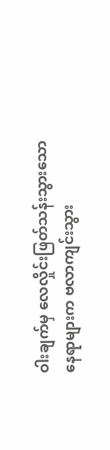ဝါးချက်မှ လေလှိုင်းဖြတ်သန်းသွားသော နေရာများက ဗလာကျင်းသွား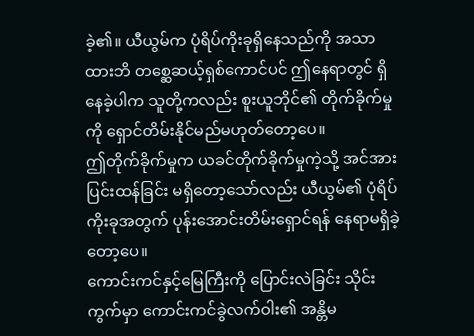ခဲ့၏။ ယီယွမ်က ပုံရိပ်ကိုးခုရှိနေသည်ကို အသာထားဘိ တစ္ဆေဆယ့်ရှစ်ကောင်ပင် ဤနေရာတွင် ရှိနေခဲ့ပါက သူတို့ကလည်း စူးယူဘိုင်၏ တိုက်ခိုက်မှုကို ရှောင်တိမ်းနိုင်မည်မဟုတ်တော့ပေ။
ဤတိုက်ခိုက်မှုက ယခင်တိုက်ခိုက်မှုကဲ့သို့ အင်အားပြင်းထန်ခြင်း မရှိတော့သော်လည်း ယီယွမ်၏ ပုံရိပ်ကိုးခုအတွက် ပုန်းအောင်းတိမ်းရှောင်ရန် နေရာမရှိခဲ့တော့ပေ။
ကောင်းကင်နှင့်မြေကြီးကို ပြောင်းလဲခြင်း သိုင်းကွက်မှာ ကောင်းကင်ခွဲလက်ဝါး၏ အန္တိမ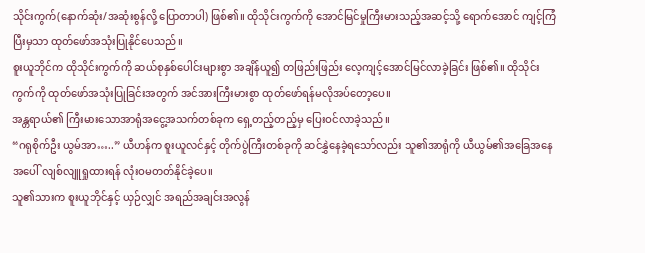သိုင်းကွက်(နောက်ဆုံး/အဆုံးစွန်လို့ ပြောတာပါ) ဖြစ်၏။ ထိုသိုင်းကွက်ကို အောင်မြင်မှုကြီးမားသည့်အဆင့်သို့ ရောက်အောင် ကျင့်ကြံပြီးမှသာ ထုတ်ဖော်အသုံးပြုနိုင်ပေသည်။
စူးယူဘိုင်က ထိုသိုင်းကွက်ကို ဆယ်စုနှစ်ပေါင်းများစွာ အချိန်ယူ၍ တဖြည်းဖြည်း လေ့ကျင့်အောင်မြင်လာခဲ့ခြင်း ဖြစ်၏။ ထိုသိုင်းကွက်ကို ထုတ်ဖော်အသုံးပြုခြင်းအတွက် အင်အားကြီးမားစွာ ထုတ်ဖော်ရန်မလိုအပ်တော့ပေ။
အန္တရာယ်၏ ကြီးမားသောအာရုံအငွေ့အသက်တစ်ခုက ရှေ့တည့်တည့်မှ ပြေးဝင်လာခဲ့သည်။
“ဂရုစိုက်ဦး ယွမ်အာ…..” ယီဟန်က စူးယူလင်နှင့် တိုက်ပွဲကြီးတစ်ခုကို ဆင်နွှဲနေခဲ့ရသော်လည်း သူ၏အာရုံကို ယီယွမ်၏အခြေအနေအပေါ် လျစ်လျူရှုထားရန် လုံးဝမတတ်နိုင်ခဲ့ပေ။
သူ၏သားက စူးယူဘိုင်နှင့် ယှဉ်လျှင် အရည်အချင်းအလွန်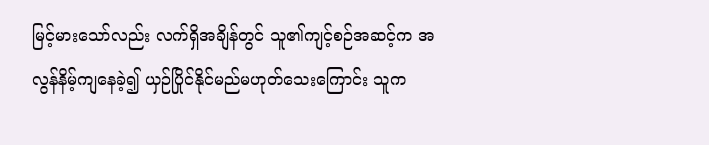မြင့်မားသော်လည်း လက်ရှိအချိန်တွင် သူ၏ကျင့်စဉ်အဆင့်က အလွန်နိမ့်ကျနေခဲ့၍ ယှဉ်ပြိုင်နိုင်မည်မဟုတ်သေးကြောင်း သူက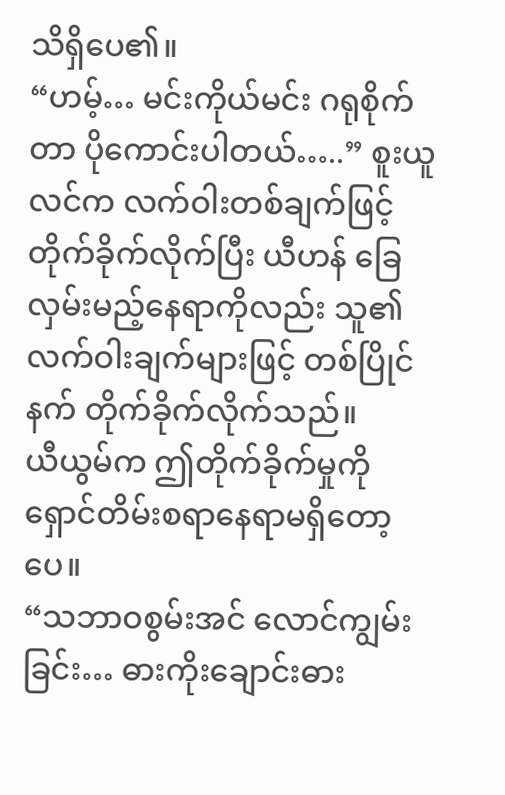သိရှိပေ၏။
“ဟမ့်… မင်းကိုယ်မင်း ဂရုစိုက်တာ ပိုကောင်းပါတယ်…..” စူးယူလင်က လက်ဝါးတစ်ချက်ဖြင့် တိုက်ခိုက်လိုက်ပြီး ယီဟန် ခြေလှမ်းမည့်နေရာကိုလည်း သူ၏လက်ဝါးချက်များဖြင့် တစ်ပြိုင်နက် တိုက်ခိုက်လိုက်သည်။
ယီယွမ်က ဤတိုက်ခိုက်မှုကို ရှောင်တိမ်းစရာနေရာမရှိတော့ပေ။
“သဘာဝစွမ်းအင် လောင်ကျွမ်းခြင်း… ဓားကိုးချောင်းဓား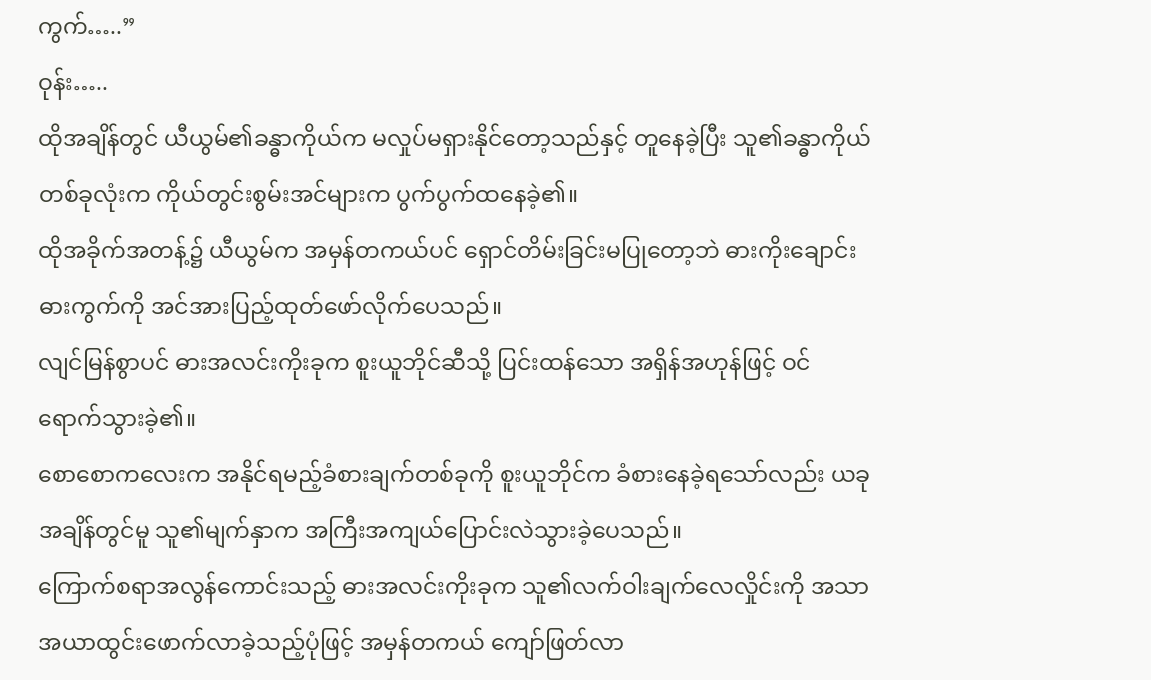ကွက်…..”
ဝုန်း…..
ထိုအချိန်တွင် ယီယွမ်၏ခန္ဓာကိုယ်က မလှုပ်မရှားနိုင်တော့သည်နှင့် တူနေခဲ့ပြီး သူ၏ခန္ဓာကိုယ်တစ်ခုလုံးက ကိုယ်တွင်းစွမ်းအင်များက ပွက်ပွက်ထနေခဲ့၏။
ထိုအခိုက်အတန့်၌ ယီယွမ်က အမှန်တကယ်ပင် ရှောင်တိမ်းခြင်းမပြုတော့ဘဲ ဓားကိုးချောင်းဓားကွက်ကို အင်အားပြည့်ထုတ်ဖော်လိုက်ပေသည်။
လျင်မြန်စွာပင် ဓားအလင်းကိုးခုက စူးယူဘိုင်ဆီသို့ ပြင်းထန်သော အရှိန်အဟုန်ဖြင့် ဝင်ရောက်သွားခဲ့၏။
စောစောကလေးက အနိုင်ရမည့်ခံစားချက်တစ်ခုကို စူးယူဘိုင်က ခံစားနေခဲ့ရသော်လည်း ယခုအချိန်တွင်မူ သူ၏မျက်နှာက အကြီးအကျယ်ပြောင်းလဲသွားခဲ့ပေသည်။
ကြောက်စရာအလွန်ကောင်းသည့် ဓားအလင်းကိုးခုက သူ၏လက်ဝါးချက်လေလှိုင်းကို အသာအယာထွင်းဖောက်လာခဲ့သည့်ပုံဖြင့် အမှန်တကယ် ကျော်ဖြတ်လာ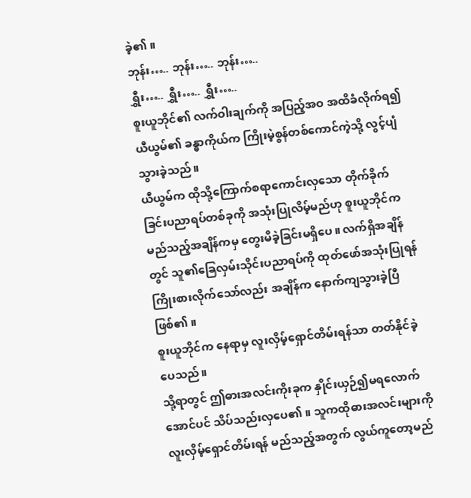ခဲ့၏။
ဘုန်း….. ဘုန်း….. ဘုန်း…..
ရွှီး….. ရွှီး….. ရွှီး…..
စူးယူဘိုင်၏ လက်ဝါးချက်ကို အပြည့်အဝ အထိခံလိုက်ရ၍ ယီယွမ်၏ ခန္ဓာကိုယ်က ကြိုးမဲ့စွန်တစ်ကောင်ကဲ့သို့ လွင့်ပျံသွားခဲ့သည်။
ယီယွမ်က ထိုသို့ကြောက်စရာကောင်းလှသော တိုက်ခိုက်ခြင်းပညာရပ်တစ်ခုကို အသုံးပြုလိမ့်မည်ဟု စူးယူဘိုင်က မည်သည့်အချိန်ကမှ တွေးမိခဲ့ခြင်းမရှိပေ။ လက်ရှိအချိန်တွင် သူ၏ခြေလှမ်းသိုင်းပညာရပ်ကို ထုတ်ဖော်အသုံးပြုရန်ကြိုးစားလိုက်သော်လည်း အချိန်က နောက်ကျသွားခဲ့ပြီဖြစ်၏။
စူးယူဘိုင်က နေရာမှ လူးလှိမ့်ရှောင်တိမ်းရန်သာ တတ်နိုင်ခဲ့ပေသည်။
သို့ရာတွင် ဤဓားအလင်းကိုးခုက နှိုင်းယှဉ်၍မရလောက်အောင်ပင် သိပ်သည်းလှပေ၏။ သူကထိုဓားအလင်းများကို လူးလှိမ့်ရှောင်တိမ်းရန် မည်သည့်အတွက် လွယ်ကူတော့မည်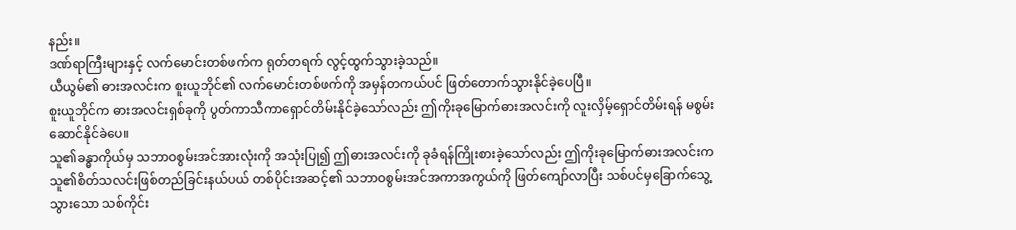နည်း။
ဒဏ်ရာကြီးများနှင့် လက်မောင်းတစ်ဖက်က ရုတ်တရက် လွင့်ထွက်သွားခဲ့သည်။
ယီယွမ်၏ ဓားအလင်းက စူးယူဘိုင်၏ လက်မောင်းတစ်ဖက်ကို အမှန်တကယ်ပင် ဖြတ်တောက်သွားနိုင်ခဲ့ပေပြီ။
စူးယူဘိုင်က ဓားအလင်းရှစ်ခုကို ပွတ်ကာသီကာရှောင်တိမ်းနိုင်ခဲ့သော်လည်း ဤကိုးခုမြောက်ဓားအလင်းကို လူးလှိမ့်ရှောင်တိမ်းရန် မစွမ်းဆောင်နိုင်ခဲပေ။
သူ၏ခန္ဓာကိုယ်မှ သဘာဝစွမ်းအင်အားလုံးကို အသုံးပြု၍ ဤဓားအလင်းကို ခုခံရန်ကြိုးစားခဲ့သော်လည်း ဤကိုးခုမြောက်ဓားအလင်းက သူ၏စိတ်သလင်းဖြစ်တည်ခြင်းနယ်ပယ် တစ်ပိုင်းအဆင့်၏ သဘာဝစွမ်းအင်အကာအကွယ်ကို ဖြတ်ကျော်လာပြီး သစ်ပင်မှခြောက်သွေ့သွားသော သစ်ကိုင်း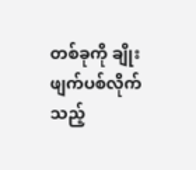တစ်ခုကို ချိုးဖျက်ပစ်လိုက်သည့်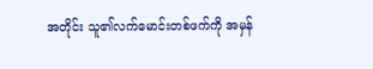အတိုင်း သူ၏လက်မောင်းတစ်ဖက်ကို အမှန်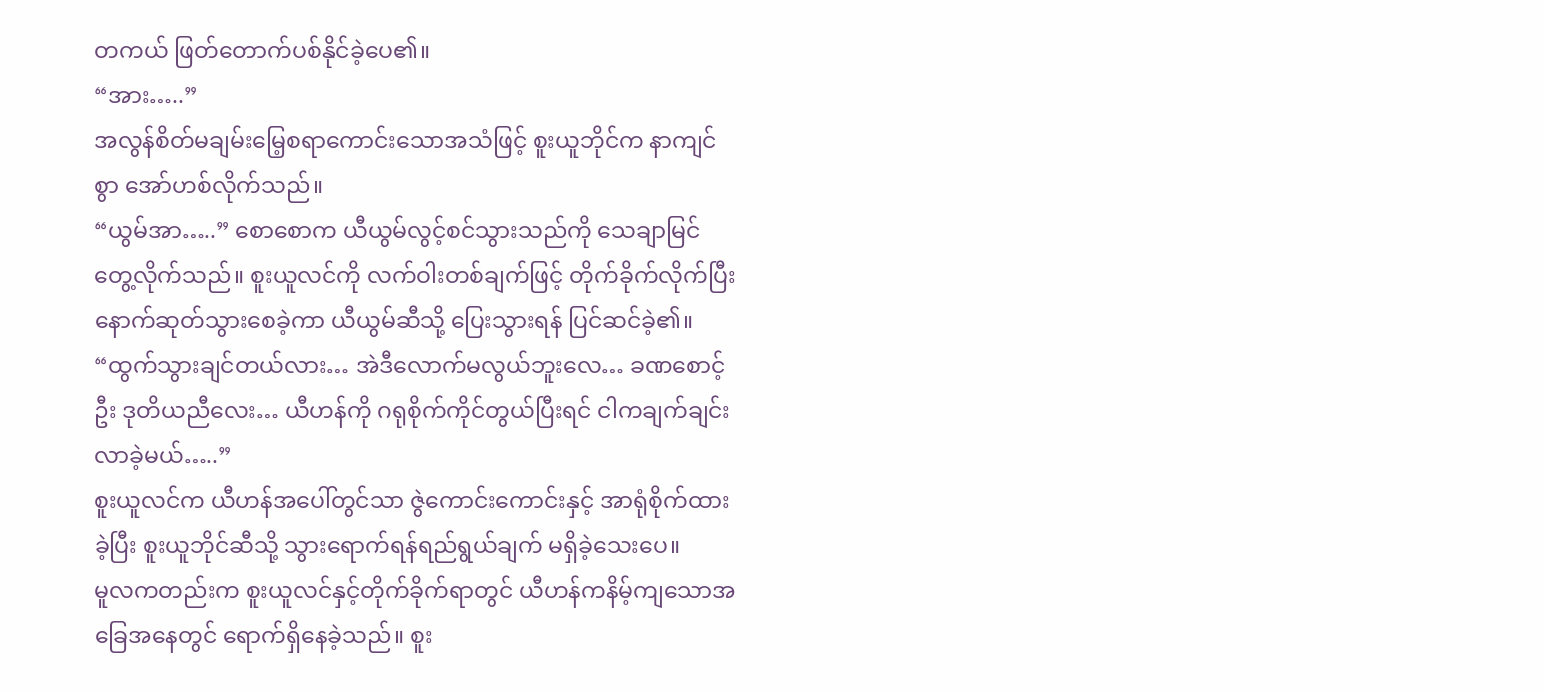တကယ် ဖြတ်တောက်ပစ်နိုင်ခဲ့ပေ၏။
“အား…..”
အလွန်စိတ်မချမ်းမြေ့စရာကောင်းသောအသံဖြင့် စူးယူဘိုင်က နာကျင်စွာ အော်ဟစ်လိုက်သည်။
“ယွမ်အာ…..” စောစောက ယီယွမ်လွင့်စင်သွားသည်ကို သေချာမြင်တွေ့လိုက်သည်။ စူးယူလင်ကို လက်ဝါးတစ်ချက်ဖြင့် တိုက်ခိုက်လိုက်ပြီး နောက်ဆုတ်သွားစေခဲ့ကာ ယီယွမ်ဆီသို့ ပြေးသွားရန် ပြင်ဆင်ခဲ့၏။
“ထွက်သွားချင်တယ်လား… အဲဒီလောက်မလွယ်ဘူးလေ… ခဏစောင့်ဦး ဒုတိယညီလေး… ယီဟန်ကို ဂရုစိုက်ကိုင်တွယ်ပြီးရင် ငါကချက်ချင်းလာခဲ့မယ်…..”
စူးယူလင်က ယီဟန်အပေါ်တွင်သာ ဇွဲကောင်းကောင်းနှင့် အာရုံစိုက်ထားခဲ့ပြီး စူးယူဘိုင်ဆီသို့ သွားရောက်ရန်ရည်ရွယ်ချက် မရှိခဲ့သေးပေ။
မူလကတည်းက စူးယူလင်နှင့်တိုက်ခိုက်ရာတွင် ယီဟန်ကနိမ့်ကျသောအခြေအနေတွင် ရောက်ရှိနေခဲ့သည်။ စူး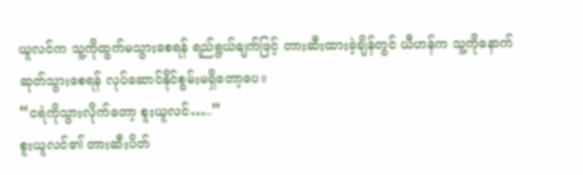ယူလင်က သူ့ကိုထွက်မသွားစေရန် ရည်ရွယ်ချက်ဖြင့် တားဆီးထားခဲ့ချိန်တွင် ယီဟန်က သူ့ကိုနောက်ဆုတ်သွားစေရန် လုပ်ဆောင်နိုင်စွမ်းမရှိတော့ပေ။
“ငရဲကိုသွားလိုက်တော့ စူးယူလင်…..”
စူးယူလင်၏ တားဆီးပိတ်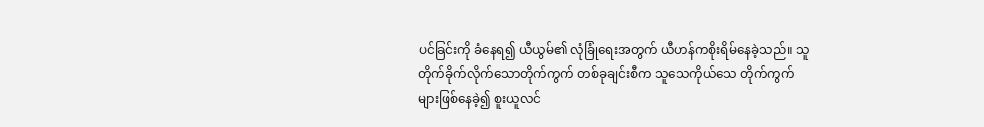ပင်ခြင်းကို ခံနေရ၍ ယီယွမ်၏ လုံခြုံရေးအတွက် ယီဟန်ကစိုးရိမ်နေခဲ့သည်။ သူတိုက်ခိုက်လိုက်သောတိုက်ကွက် တစ်ခုချင်းစီက သူသေကိုယ်သေ တိုက်ကွက်များဖြစ်နေခဲ့၍ စူးယူလင်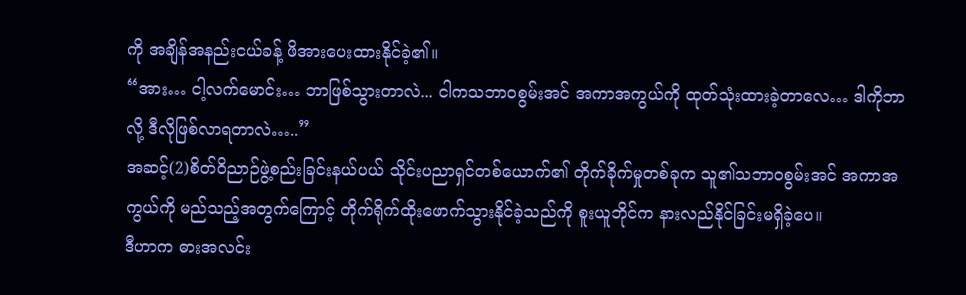ကို အချိန်အနည်းငယ်ခန့် ဖိအားပေးထားနိုင်ခဲ့၏။
“အား… ငါ့လက်မောင်း… ဘာဖြစ်သွားတာလဲ... ငါကသဘာဝစွမ်းအင် အကာအကွယ်ကို ထုတ်သုံးထားခဲ့တာလေ… ဒါကိုဘာလို့ ဒီလိုဖြစ်လာရတာလဲ…..”
အဆင့်(2)စိတ်ဝိညာဉ်ဖွဲ့စည်းခြင်းနယ်ပယ် သိုင်းပညာရှင်တစ်ယောက်၏ တိုက်ခိုက်မှုတစ်ခုက သူ၏သဘာဝစွမ်းအင် အကာအကွယ်ကို မည်သည့်အတွက်ကြောင့် တိုက်ရိုက်ထိုးဖောက်သွားနိုင်ခဲ့သည်ကို စူးယူဘိုင်က နားလည်နိုင်ခြင်းမရှိခဲ့ပေ။
ဒီဟာက ဓားအလင်း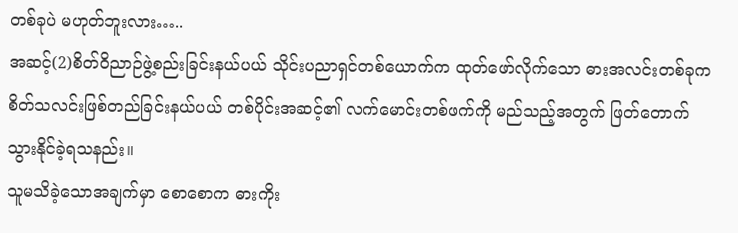တစ်ခုပဲ မဟုတ်ဘူးလား…..
အဆင့်(2)စိတ်ဝိညာဉ်ဖွဲ့စည်းခြင်းနယ်ပယ် သိုင်းပညာရှင်တစ်ယောက်က ထုတ်ဖော်လိုက်သော ဓားအလင်းတစ်ခုက စိတ်သလင်းဖြစ်တည်ခြင်းနယ်ပယ် တစ်ပိုင်းအဆင့်၏ လက်မောင်းတစ်ဖက်ကို မည်သည့်အတွက် ဖြတ်တောက်သွားနိုင်ခဲ့ရသနည်း။
သူမသိခဲ့သောအချက်မှာ စောစောက ဓားကိုး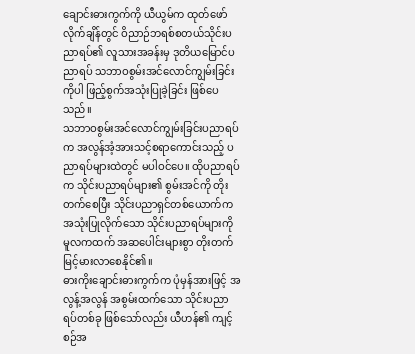ချောင်းဓားကွက်ကို ယီယွမ်က ထုတ်ဖော်လိုက်ချိန်တွင် ဝိညာဉ်ဘရစ်စတယ်သိုင်းပညာရပ်၏ လူသားအခန်းမှ ဒုတိယမြောင်ပညာရပ် သဘာဝစွမ်းအင်လောင်ကျွမ်းခြင်းကိုပါ ဖြည့်စွက်အသုံးပြုခဲ့ခြင်း ဖြစ်ပေသည်။
သဘာဝစွမ်းအင်လောင်ကျွမ်းခြင်းပညာရပ်က အလွန်အံ့အားသင့်စရာကောင်းသည့် ပညာရပ်များထဲတွင် မပါဝင်ပေ။ ထိုပညာရပ်က သိုင်းပညာရပ်များ၏ စွမ်းအင်ကို တိုးတက်စေပြီး သိုင်းပညာရှင်တစ်ယောက်က အသုံးပြုလိုက်သော သိုင်းပညာရပ်များကို မူလကထက် အဆပေါင်းများစွာ တိုးတက်မြင့်မားလာစေနိုင်၏။
ဓားကိုးချောင်းဓားကွက်က ပုံမှန်အားဖြင့် အလွန့်အလွန် အစွမ်းထက်သော သိုင်းပညာရပ်တစ်ခု ဖြစ်သော်လည်း ယီဟန်၏ ကျင့်စဉ်အ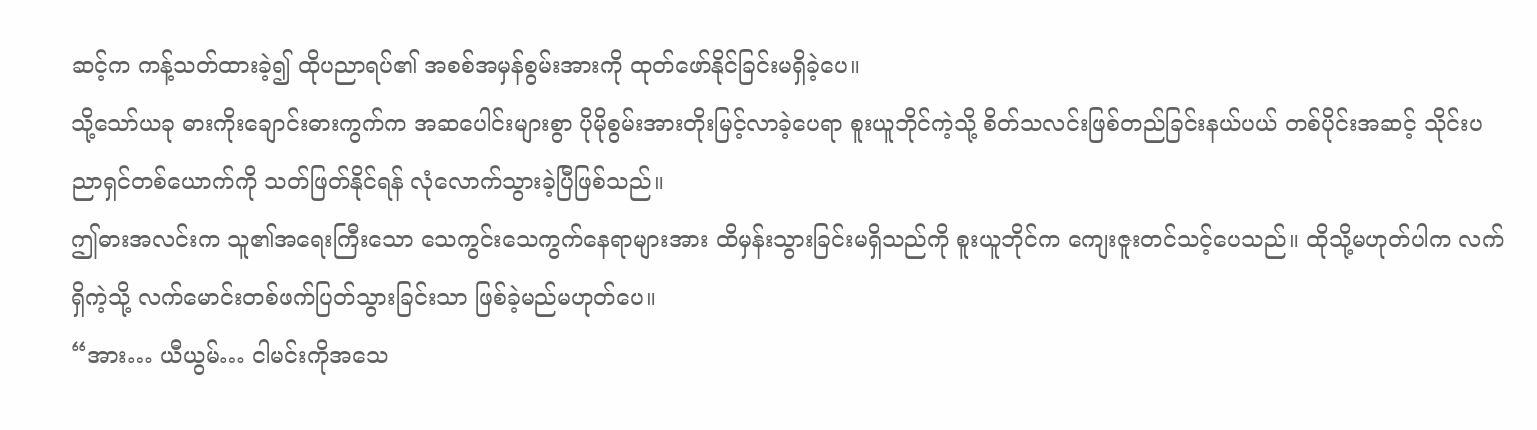ဆင့်က ကန့်သတ်ထားခဲ့၍ ထိုပညာရပ်၏ အစစ်အမှန်စွမ်းအားကို ထုတ်ဖော်နိုင်ခြင်းမရှိခဲ့ပေ။
သို့သော်ယခု ဓားကိုးချောင်းဓားကွက်က အဆပေါင်းများစွာ ပိုမိုစွမ်းအားတိုးမြင့်လာခဲ့ပေရာ စူးယူဘိုင်ကဲ့သို့ စိတ်သလင်းဖြစ်တည်ခြင်းနယ်ပယ် တစ်ပိုင်းအဆင့် သိုင်းပညာရှင်တစ်ယောက်ကို သတ်ဖြတ်နိုင်ရန် လုံလောက်သွားခဲ့ပြီဖြစ်သည်။
ဤဓားအလင်းက သူ၏အရေးကြီးသော သေကွင်းသေကွက်နေရာများအား ထိမှန်းသွားခြင်းမရှိသည်ကို စူးယူဘိုင်က ကျေးဇူးတင်သင့်ပေသည်။ ထိုသို့မဟုတ်ပါက လက်ရှိကဲ့သို့ လက်မောင်းတစ်ဖက်ပြတ်သွားခြင်းသာ ဖြစ်ခဲ့မည်မဟုတ်ပေ။
“အား… ယီယွမ်… ငါမင်းကိုအသေ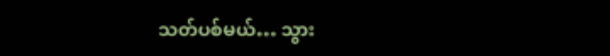သတ်ပစ်မယ်… သွား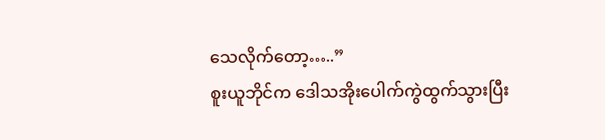သေလိုက်တော့…..”
စူးယူဘိုင်က ဒေါသအိုးပေါက်ကွဲထွက်သွားပြီး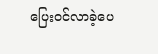ပြေးဝင်လာခဲ့ပေ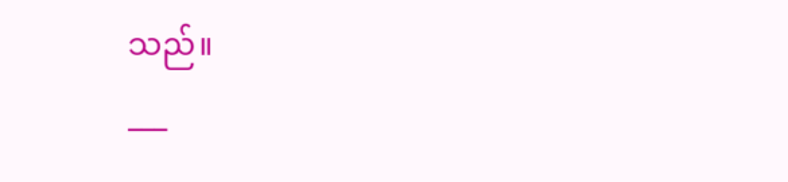သည်။
___